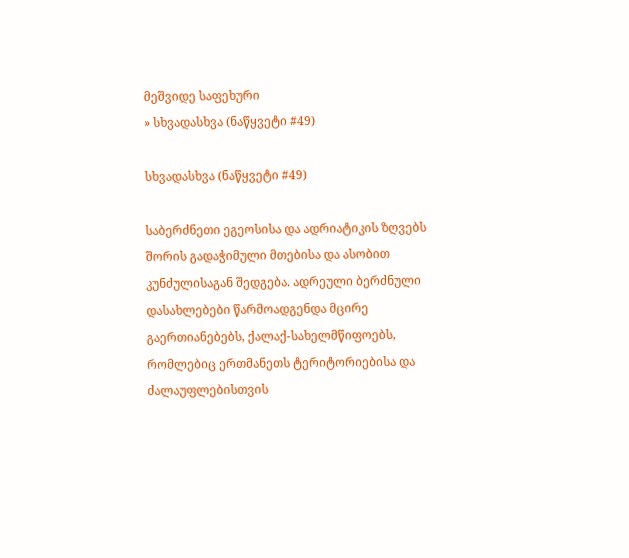მეშვიდე საფეხური
» სხვადასხვა (ნაწყვეტი #49)

სხვადასხვა (ნაწყვეტი #49)

საბერძნეთი ეგეოსისა და ადრიატიკის ზღვებს შორის გადაჭიმული მთებისა და ასობით კუნძულისაგან შედგება. ადრეული ბერძნული დასახლებები წარმოადგენდა მცირე გაერთიანებებს, ქალაქ-სახელმწიფოებს, რომლებიც ერთმანეთს ტერიტორიებისა და ძალაუფლებისთვის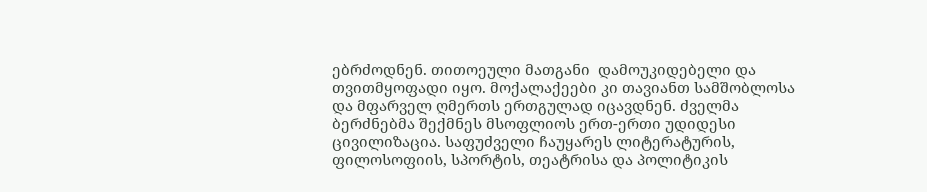ებრძოდნენ. თითოეული მათგანი  დამოუკიდებელი და თვითმყოფადი იყო. მოქალაქეები კი თავიანთ სამშობლოსა და მფარველ ღმერთს ერთგულად იცავდნენ. ძველმა ბერძნებმა შექმნეს მსოფლიოს ერთ-ერთი უდიდესი ცივილიზაცია. საფუძველი ჩაუყარეს ლიტერატურის, ფილოსოფიის, სპორტის, თეატრისა და პოლიტიკის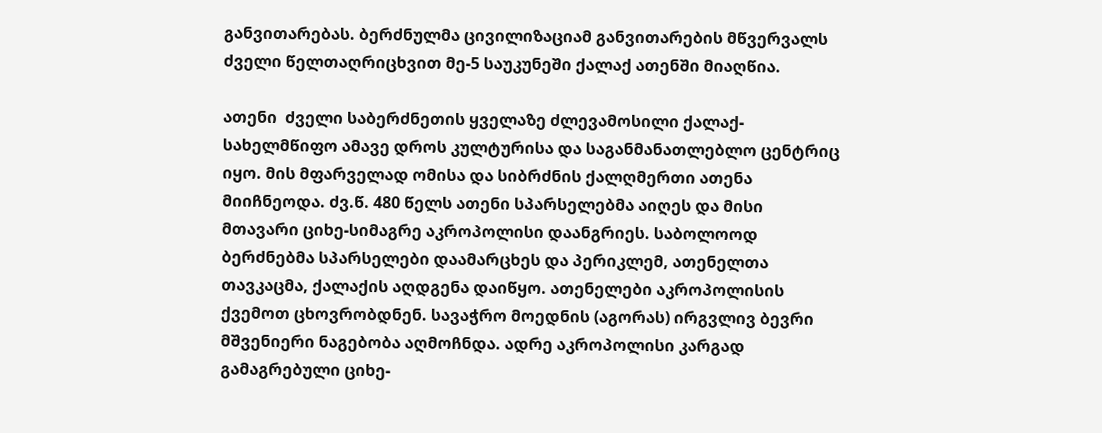განვითარებას. ბერძნულმა ცივილიზაციამ განვითარების მწვერვალს ძველი წელთაღრიცხვით მე-5 საუკუნეში ქალაქ ათენში მიაღწია.

ათენი  ძველი საბერძნეთის ყველაზე ძლევამოსილი ქალაქ-სახელმწიფო ამავე დროს კულტურისა და საგანმანათლებლო ცენტრიც იყო. მის მფარველად ომისა და სიბრძნის ქალღმერთი ათენა მიიჩნეოდა. ძვ.წ. 480 წელს ათენი სპარსელებმა აიღეს და მისი მთავარი ციხე-სიმაგრე აკროპოლისი დაანგრიეს. საბოლოოდ ბერძნებმა სპარსელები დაამარცხეს და პერიკლემ, ათენელთა თავკაცმა, ქალაქის აღდგენა დაიწყო. ათენელები აკროპოლისის ქვემოთ ცხოვრობდნენ. სავაჭრო მოედნის (აგორას) ირგვლივ ბევრი მშვენიერი ნაგებობა აღმოჩნდა. ადრე აკროპოლისი კარგად გამაგრებული ციხე-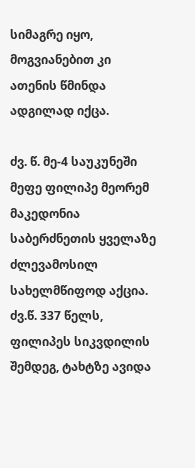სიმაგრე იყო, მოგვიანებით კი ათენის წმინდა ადგილად იქცა.

ძვ. წ. მე-4 საუკუნეში მეფე ფილიპე მეორემ მაკედონია საბერძნეთის ყველაზე ძლევამოსილ სახელმწიფოდ აქცია. ძვ.წ. 337 წელს, ფილიპეს სიკვდილის შემდეგ, ტახტზე ავიდა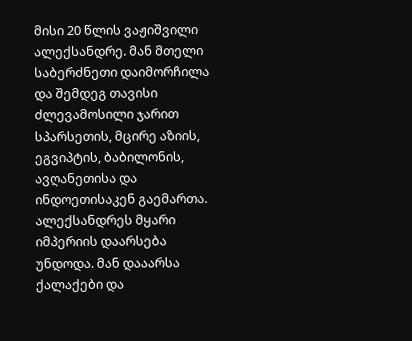მისი 20 წლის ვაჟიშვილი ალექსანდრე. მან მთელი საბერძნეთი დაიმორჩილა და შემდეგ თავისი ძლევამოსილი ჯარით სპარსეთის, მცირე აზიის, ეგვიპტის, ბაბილონის, ავღანეთისა და ინდოეთისაკენ გაემართა. ალექსანდრეს მყარი იმპერიის დაარსება უნდოდა. მან დააარსა ქალაქები და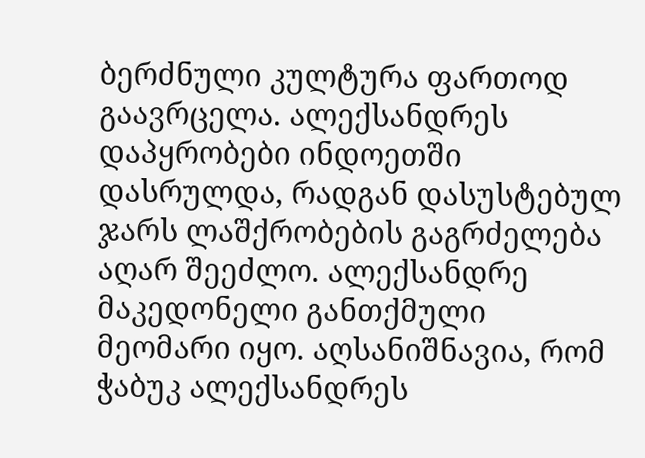ბერძნული კულტურა ფართოდ გაავრცელა. ალექსანდრეს დაპყრობები ინდოეთში დასრულდა, რადგან დასუსტებულ ჯარს ლაშქრობების გაგრძელება აღარ შეეძლო. ალექსანდრე მაკედონელი განთქმული მეომარი იყო. აღსანიშნავია, რომ ჭაბუკ ალექსანდრეს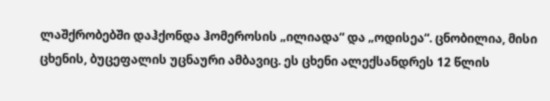ლაშქრობებში დაჰქონდა ჰომეროსის „ილიადა“ და „ოდისეა“. ცნობილია, მისი ცხენის, ბუცეფალის უცნაური ამბავიც. ეს ცხენი ალექსანდრეს 12 წლის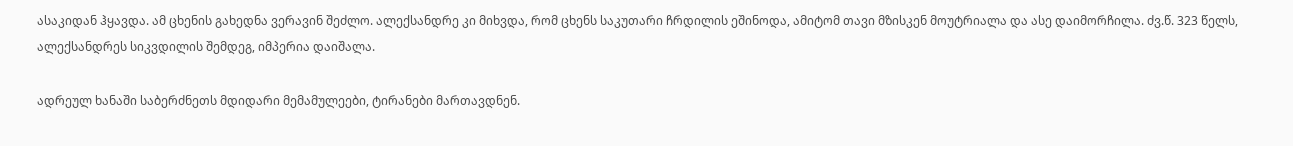ასაკიდან ჰყავდა. ამ ცხენის გახედნა ვერავინ შეძლო. ალექსანდრე კი მიხვდა, რომ ცხენს საკუთარი ჩრდილის ეშინოდა, ამიტომ თავი მზისკენ მოუტრიალა და ასე დაიმორჩილა. ძვ.წ. 323 წელს, ალექსანდრეს სიკვდილის შემდეგ, იმპერია დაიშალა.

ადრეულ ხანაში საბერძნეთს მდიდარი მემამულეები, ტირანები მართავდნენ.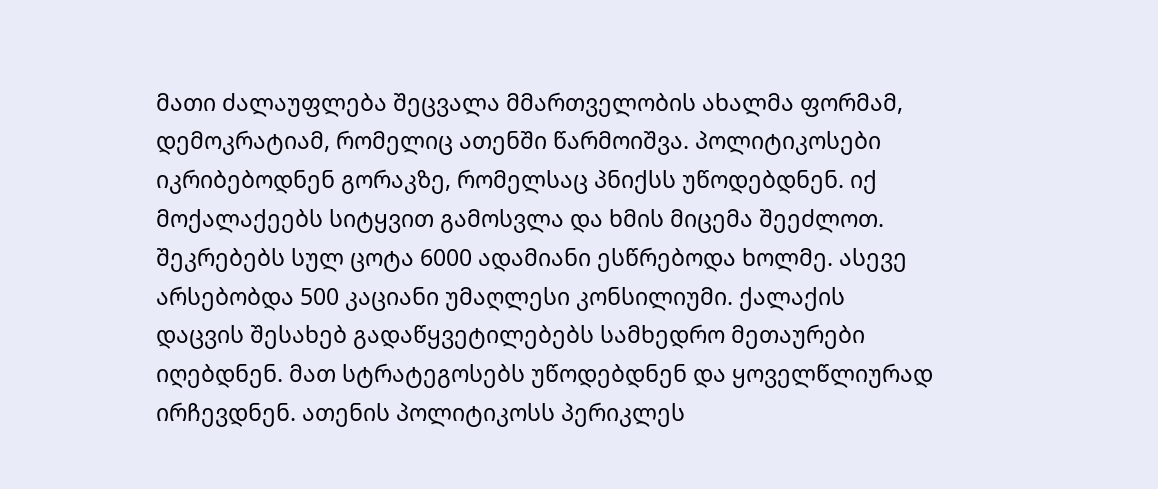მათი ძალაუფლება შეცვალა მმართველობის ახალმა ფორმამ, დემოკრატიამ, რომელიც ათენში წარმოიშვა. პოლიტიკოსები იკრიბებოდნენ გორაკზე, რომელსაც პნიქსს უწოდებდნენ. იქ მოქალაქეებს სიტყვით გამოსვლა და ხმის მიცემა შეეძლოთ. შეკრებებს სულ ცოტა 6000 ადამიანი ესწრებოდა ხოლმე. ასევე არსებობდა 500 კაციანი უმაღლესი კონსილიუმი. ქალაქის დაცვის შესახებ გადაწყვეტილებებს სამხედრო მეთაურები იღებდნენ. მათ სტრატეგოსებს უწოდებდნენ და ყოველწლიურად ირჩევდნენ. ათენის პოლიტიკოსს პერიკლეს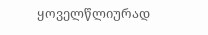ყოველწლიურად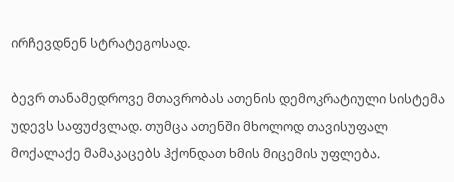ირჩევდნენ სტრატეგოსად.

ბევრ თანამედროვე მთავრობას ათენის დემოკრატიული სისტემა უდევს საფუძვლად. თუმცა ათენში მხოლოდ თავისუფალ მოქალაქე მამაკაცებს ჰქონდათ ხმის მიცემის უფლება.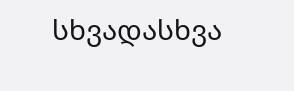სხვადასხვა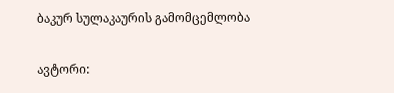ბაკურ სულაკაურის გამომცემლობა

ავტორი: